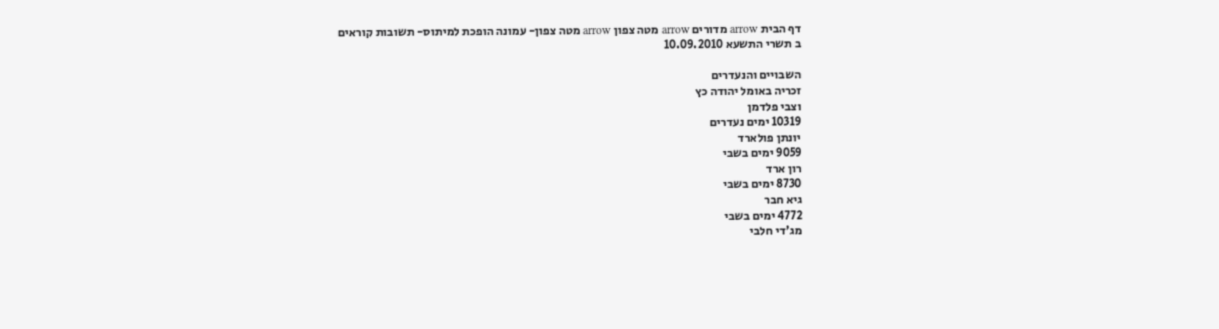דף הבית arrow מדורים arrow מטה צפון arrow מטה צפון- עמונה הופכת למיתוס- תשובות קוראים
ב תשרי התשעא 10.09.2010

השבויים והנעדרים
זכריה באומל יהודה כץ
וצבי פלדמן
10319 ימים נעדרים
יונתן פולארד
9059 ימים בשבי
רון ארד
8730 ימים בשבי
גיא חבר
4772 ימים בשבי
מג'די חלבי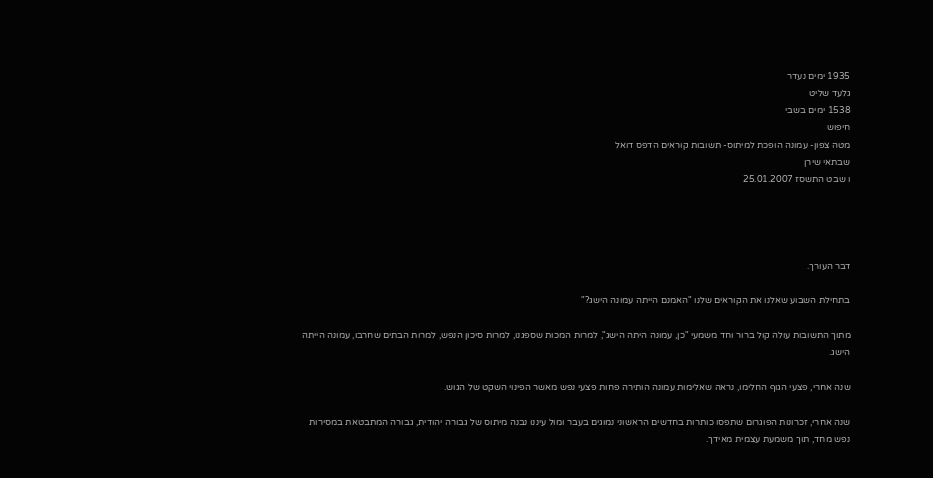1935 ימים נעדר
גלעד שליט
1538 ימים בשבי
חיפוש
מטה צפון- עמונה הופכת למיתוס- תשובות קוראים הדפס דואל
שבתאי שירן
ו שבט התשסז 25.01.2007




דבר העורך.

בתחילת השבוע שאלנו את הקוראים שלנו "האמנם הייתה עמונה הישג?"

מתוך התשובות עולה קול ברור וחד משמעי "כן, עמונה היתה הישג", למרות המכות שספגנו, למרות סיכון הנפש, למרות הבתים שחרבו, עמונה הייתה הישג.

שנה אחרי, פצעי הגוף החלימו, נראה שאלימות עמונה הותירה פחות פצעי נפש מאשר הפינוי השקט של הגוש.

שנה אחרי, זכרונות הפוגרום שתפסו כותרות בחדשים הראשוני נמוגים בעבר ומול עיננו נבנה מיתוס של גבורה יהודית, גבורה המתבטאת במסירות נפש מחד, תוך משמעת עצמית מאידך.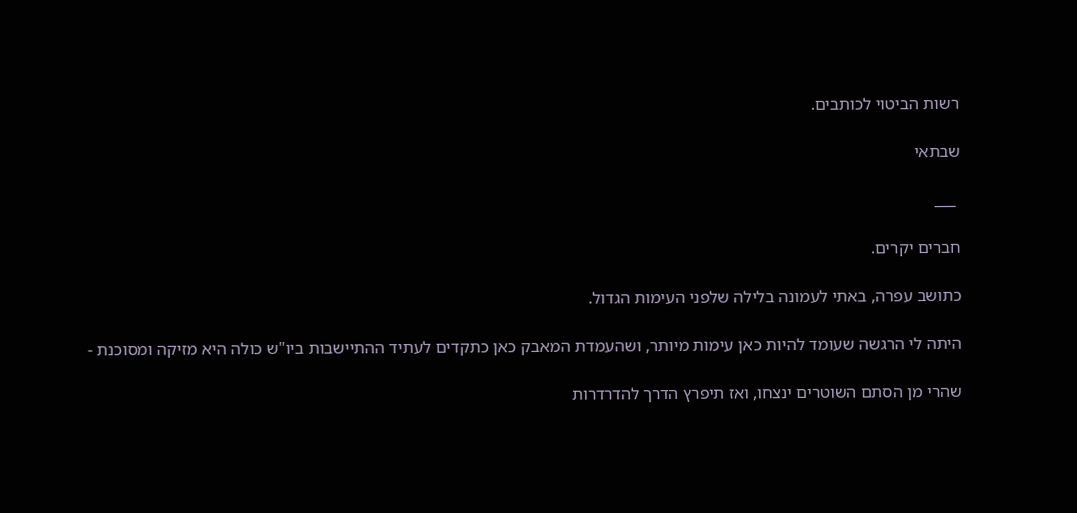רשות הביטוי לכותבים.

שבתאי

 ___

חברים יקרים.

כתושב עפרה, באתי לעמונה בלילה שלפני העימות הגדול.

היתה לי הרגשה שעומד להיות כאן עימות מיותר, ושהעמדת המאבק כאן כתקדים לעתיד ההתיישבות ביו"ש כולה היא מזיקה ומסוכנת -

שהרי מן הסתם השוטרים ינצחו, ואז תיפרץ הדרך להדרדרות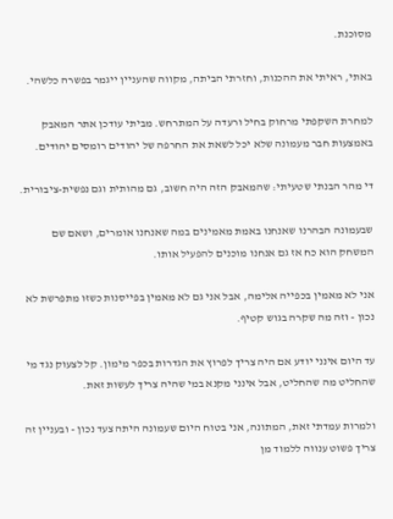מסוכנת.

באתי, ראיתי את ההכנות, וחזרתי הביתה, מקווה שהעניין ייגמר בפשרה כלשהי.

למחרת השקפתי מרחוק בחיל ורעדה על המתרחש. מביתי עודכן אתר המאבק באמצעות חבר מעמונה שלא יכל לשאת את החרפה של יהודים רומסים יהודים.

די מהר הבנתי שטעיתי: שהמאבק הזה היה חשוב, גם מהותית וגם נפשית-ציבורית.

שבעמונה הבהרנו שאנחנו באמת מאמינים במה שאנחנו אומרים, ושאם שם המשחק הוא כח אז גם אנחנו מוכנים להפעיל אותו.

אני לא מאמין בכפייה אלימה, אבל אני גם לא מאמין בפייסנות כשזו מתפרשת לא נכון - וזה מה שקרה בגוש קטיף.

עד היום אינני יודע אם היה צריך לפרוץ את הגדרות בכפר מימון. קל לצעוק נגד מי שהחליט מה שהחליט, אבל אינני מקנא במי שהיה צריך לעשות זאת.

ולמרות עמדתי זאת, המתונה, אני בטוח היום שעמונה היתה צעד נכון - ובעניין זה צריך פשוט ענווה ללמוד מן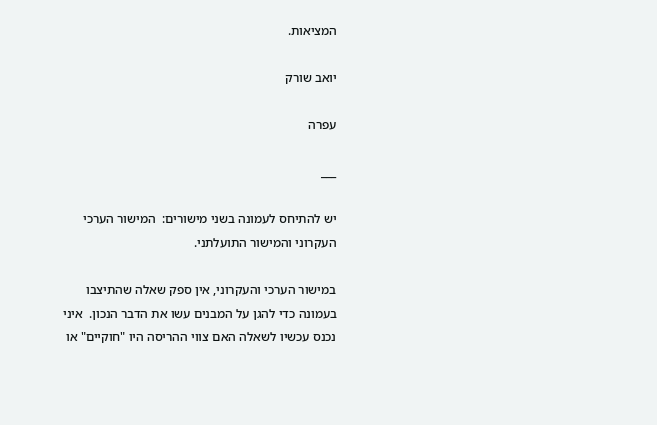המציאות.

יואב שורק

עפרה

___

יש להתיחס לעמונה בשני מישורים:  המישור הערכי העקרוני והמישור התועלתני.

במישור הערכי והעקרוני, אין ספק שאלה שהתיצבו בעמונה כדי להגן על המבנים עשו את הדבר הנכון.  איני נכנס עכשיו לשאלה האם צווי ההריסה היו "חוקיים" או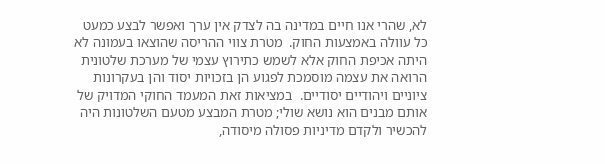לא, שהרי אנו חיים במדינה בה לצדק אין ערך ואפשר לבצע כמעט כל עוולה באמצעות החוק.  מטרת צווי ההריסה שהוצאו בעמונה לא היתה אכיפת החוק אלא לשמש כתירוץ עצמי של מערכת שלטונית הרואה את עצמה מוסמכת לפגוע הן בזכויות יסוד והן בעקרונות ציוניים ויהודיים יסודיים.  במציאות זאת המעמד החוקי המדויק של אותם מבנים הוא נושא שולי; מטרת המבצע מטעם השלטונות היה להכשיר ולקדם מדיניות פסולה מיסודה,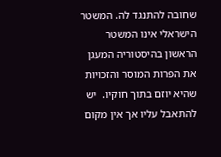שחובה להתנגד לה. המשטר הישראלי אינו המשטר הראשון בהיסטוריה המעגן את הפרות המוסר והזכויות שהיא יוזם בתוך חוקיו.  יש להתאבל עליו אך אין מקום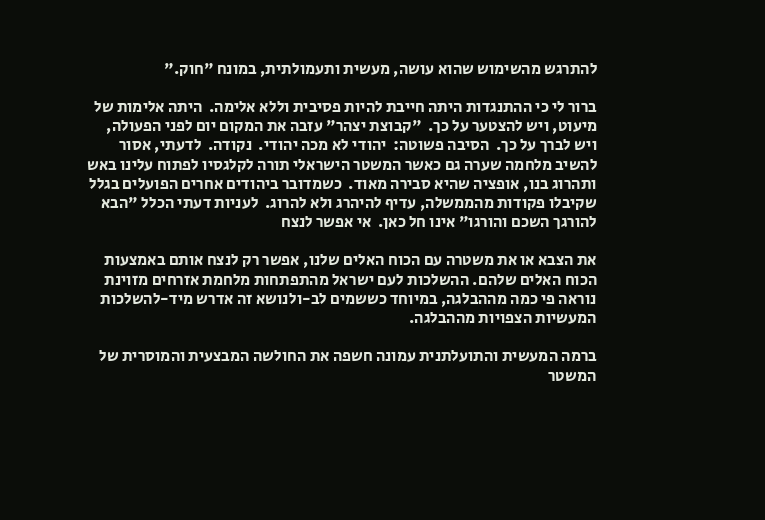להתרגש מהשימוש שהוא עושה, מעשית ותעמולתית, במונח "חוק."

ברור לי כי ההתנגדות היתה חייבת להיות פסיבית וללא אלימה.  היתה אלימות של מיעוט, ויש להצטער על כך.  "קבוצת יצהר" עזבה את המקום יום לפני הפעולה, ויש לברך על כך.  הסיבה פשוטה:  יהודי לא מכה יהודי.  נקודה.  לדעתי, אסור להשיב מלחמה שערה גם כאשר המשטר הישראלי תורה לקלגסיו לפתוח עלינו באש ותהרוג בנו, אופציה שהיא סבירה מאוד.  כשמדובר ביהודים אחרים הפועלים בגלל שקיבלו פקודות מהממשלה, עדיף להיהרג ולא להרוג.  לעניות דעתי הכלל "הבא להורגך השכם והורגו" אינו חל כאן.  אי אפשר לנצח

את הצבא או את משטרה עם הכוח האלים שלנו, אפשר רק לנצח אותם באמצעות הכוח האלים שלהם. ההשלכות לעם ישראל מהתפתחות מלחמת אזרחים מזוינת נוראה פי כמה מההבלגה, במיוחד כששמים לב-ולנושא זה אדרש מיד-להשלכות המעשיות הצפויות מההבלגה.

ברמה המעשית והתועלתנית עמונה חשפה את החולשה המבצעית והמוסרית של המשטר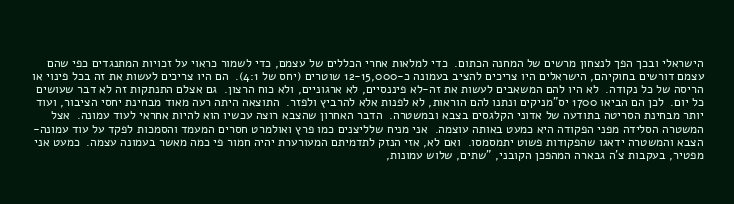הישראלי ובכך הפך לנצחון מרשים של המחנה הכתום.  כדי למלאות אחרי הכללים של עצמם, כדי לשמור כראוי על זכויות המתנגדים כפי שהם עצמם דורשים בחוקיהם, הישראלים היו צריכים להציב בעמונה כ-12-15,000 שוטרים (יחס של 4:1).  הם היו צריכים לעשות את זה בכל פינוי או הריסה של כל נקודה.  לא היו להם המשאבים לעשות את זה-לא פיננסיים, לא ארגוניים, ולא כוח הרצון.  גם אצלם התנתקות זה לא דבר שעושים כל יום.  לכן הם הביאו 1700 יס"מניקים ונתנו להם הוראות, לא לפנות אלא להרביץ ולפזר.  התוצאה היתה רעה מאוד מבחינת יחסי הציבור, ועוד יותר מבחינת הסריטה בתודעה של אדוני הקלגסים בצבא ובמשטרה.  הדבר האחרון שהצבא רוצה עכשיו הוא להיות אחראי לעוד עמונה.  אצל המשטרה הסלידה מפני הפקודה היא כמעט באותה עוצמה.  אני מניח שלליצנים כמו פרץ ואולמרט חסרים המעמד והסמכות לפקד על עוד עמונה-הצבא והמשטרה ידאגו שהפקודות פשוט יתמסמסו.  ואם לא, אזי הנזק לתדמיתם המעורערת יהיה חמור פי כמה מאשר בעמונה עצמה.  כמעט אני מפטיר, בעקבות צ'ה גבארה המהפכן הקובני, "שתים, שלוש עמונות,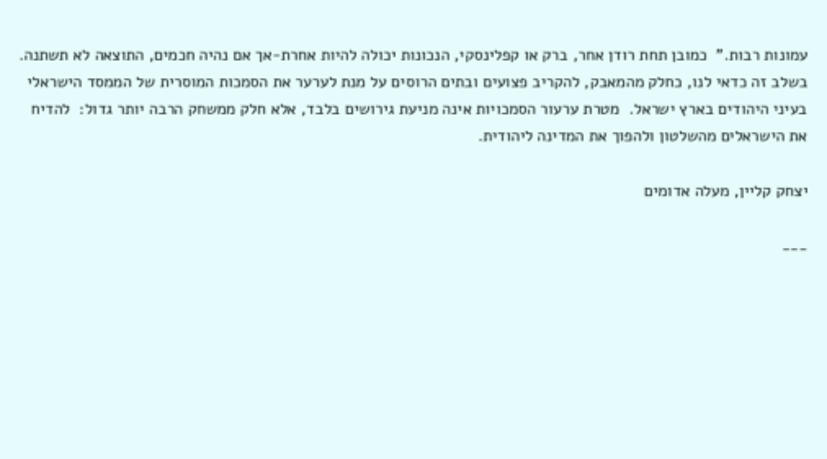עמונות רבות."  כמובן תחת רודן אחר, ברק או קפלינסקי, הנכונות יכולה להיות אחרת-אך אם נהיה חכמים, התוצאה לא תשתנה.  בשלב זה כדאי לנו, כחלק מהמאבק, להקריב פצועים ובתים הרוסים על מנת לערער את הסמכות המוסרית של הממסד הישראלי בעיני היהודים בארץ ישראל.  מטרת ערעור הסמכויות אינה מניעת גירושים בלבד, אלא חלק ממשחק הרבה יותר גדול:  להדיח את הישראלים מהשלטון ולהפוך את המדינה ליהודית.

יצחק קליין, מעלה אדומים

___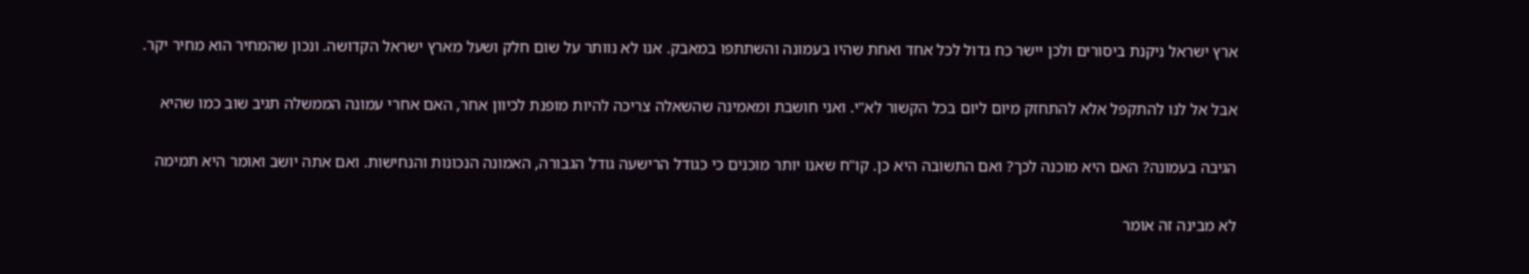ארץ ישראל ניקנת ביסורים ולכן יישר כח גדול לכל אחד ואחת שהיו בעמונה והשתתפו במאבק. אנו לא נוותר על שום חלק ושעל מארץ ישראל הקדושה. ונכון שהמחיר הוא מחיר יקר.

אבל אל לנו להתקפל אלא להתחזק מיום ליום בכל הקשור לא"י. ואני חושבת ומאמינה שהשאלה צריכה להיות מופנת לכיוון אחר, האם אחרי עמונה הממשלה תגיב שוב כמו שהיא

הגיבה בעמונה? האם היא מוכנה לכך? ואם התשובה היא כן. קו"ח שאנו יותר מוכנים כי כגודל הרישעה גודל הגבורה, האמונה הנכונות והנחישות. ואם אתה יושב ואומר היא תמימה

לא מבינה זה אומר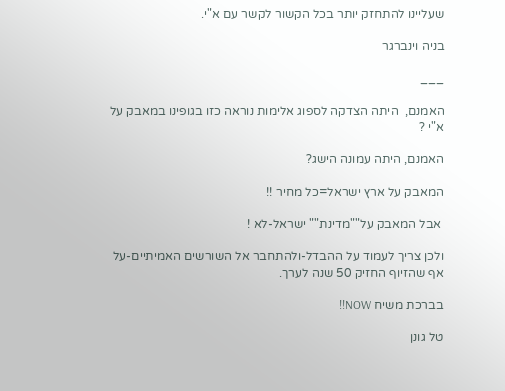שעליינו להתחזק יותר בכל הקשור לקשר עם א"י.

בניה וינברגר

___

האמנם,  היתה הצדקה לספוג אלימות נוראה כזו בגופינו במאבק על א"י ?

האמנם, היתה עמונה הישג?

המאבק על ארץ ישראל=כל מחיר !!

 אבל המאבק על""מדינת"" ישראל-לא !

ולכן צריך לעמוד על ההבדל-ולהתחבר אל השורשים האמיתיים-על אף שהזיוף החזיק 50 שנה לערך.

בברכת משיח NOW!!

טל גונן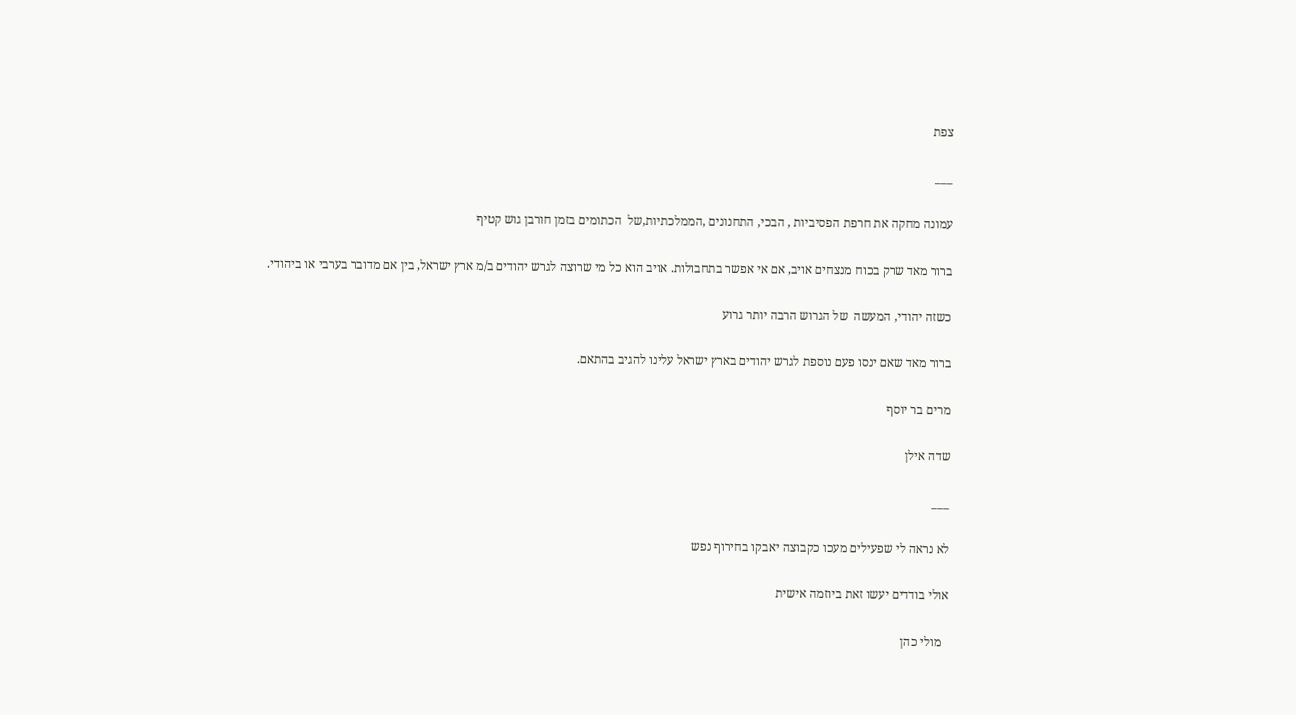צפת

___

עמונה מחקה את חרפת הפסיביות , הבכי, התחנונים ,הממלכתיות,של  הכתומים בזמן חורבן גוש קטיף

ברור מאד שרק בכוח מנצחים אויב, אם אי אפשר בתחבולות. אויב הוא כל מי שרוצה לגרש יהודים ב/מ ארץ ישראל, בין אם מדובר בערבי או ביהודי.

כשזה יהודי, המעשה  של הגרוש הרבה יותר גרוע

ברור מאד שאם ינסו פעם נוספת לגרש יהודים בארץ ישראל עלינו להגיב בהתאם.

מרים בר יוסף

שדה אילן

___

לא נראה לי שפעילים מעכו כקבוצה יאבקו בחירוף נפש

אולי בודדים יעשו זאת ביוזמה אישית

  מולי כהן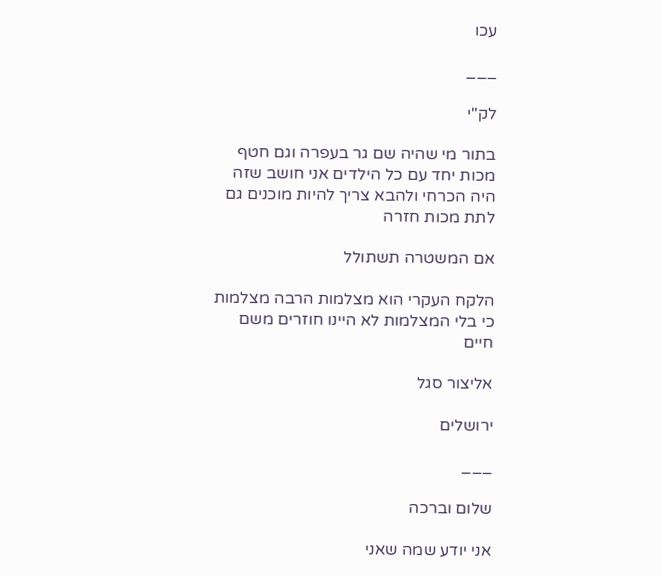עכו

___

לק"י

בתור מי שהיה שם גר בעפרה וגם חטף מכות יחד עם כל הילדים אני חושב שזה היה הכרחי ולהבא צריך להיות מוכנים גם לתת מכות חזרה

אם המשטרה תשתולל

הלקח העקרי הוא מצלמות הרבה מצלמות כי בלי המצלמות לא היינו חוזרים משם חיים

אליצור סגל

ירושלים

___

שלום וברכה

אני יודע שמה שאני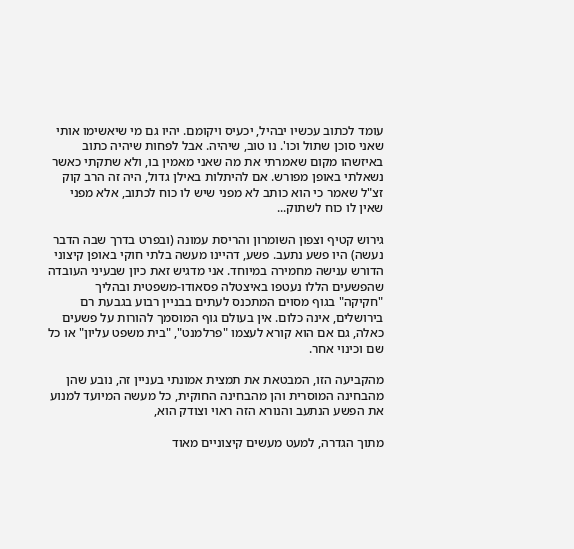עומד לכתוב עכשיו יבהיל, יכעיס ויקומם. יהיו גם מי שיאשימו אותי שאני סוכן שתול וכו'. נו טוב, שיהיה. אבל לפחות שיהיה כתוב באיזשהו מקום שאמרתי את מה שאני מאמין בו, ולא שתקתי כאשר נשאלתי באופן מפורש. אם להיתלות באילן גדול, היה זה הרב קוק זצ"ל שאמר כי הוא כותב לא מפני שיש לו כוח לכתוב, אלא מפני שאין לו כוח לשתוק...

גירוש קטיף וצפון השומרון והריסת עמונה (ובפרט בדרך שבה הדבר נעשה) היו פשע נתעב. פשע, דהיינו מעשה בלתי חוקי באופן קיצוני הדורש ענישה מחמירה במיוחד. אני מדגיש זאת כיון שבעיני העובדה שהפשעים הללו נעטפו באיצטלה פסאודו-משפטית ובהליך "חקיקה" בגוף מסוים המתכנס לעתים בבניין רבוע בגבעת רם בירושלים, אינה כלום. אין בעולם גוף המוסמך להורות על פשעים כאלה, גם אם הוא קורא לעצמו "פרלמנט", "בית משפט עליון" או כל שם וכינוי אחר.

מהקביעה הזו, המבטאת את תמצית אמונתי בעניין זה, נובע שהן מהבחינה המוסרית והן מהבחינה החוקית, כל מעשה המיועד למנוע את הפשע הנתעב והנורא הזה ראוי וצודק הוא,

מתוך הגדרה, למעט מעשים קיצוניים מאוד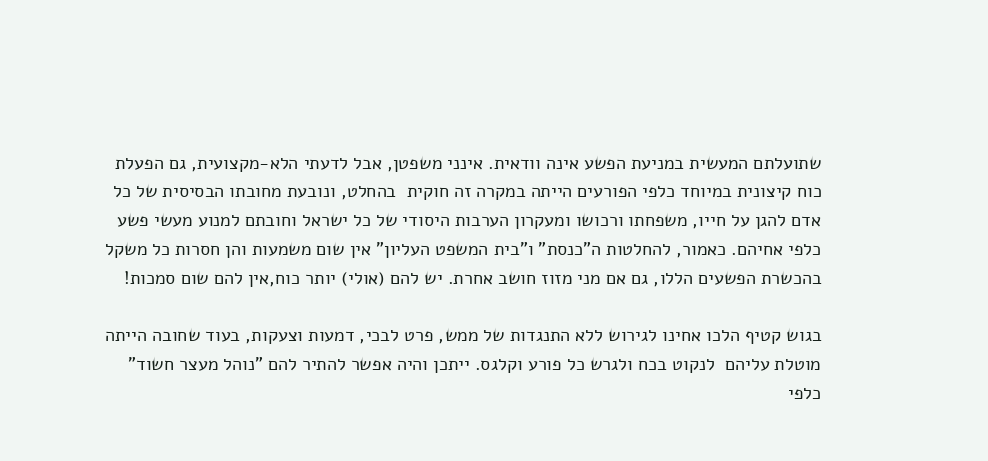שתועלתם המעשית במניעת הפשע אינה וודאית. אינני משפטן, אבל לדעתי הלא-מקצועית, גם הפעלת כוח קיצונית במיוחד כלפי הפורעים הייתה במקרה זה חוקית  בהחלט, ונובעת מחובתו הבסיסית של כל אדם להגן על חייו, משפחתו ורכושו ומעקרון הערבות היסודי של כל ישראל וחובתם למנוע מעשי פשע כלפי אחיהם. כאמור, להחלטות ה"כנסת" ו"בית המשפט העליון" אין שום משמעות והן חסרות כל משקל בהכשרת הפשעים הללו, גם אם מני מזוז חושב אחרת. יש להם (אולי) יותר כוח,אין להם שום סמכות!

בגוש קטיף הלכו אחינו לגירוש ללא התנגדות של ממש, פרט לבכי, דמעות וצעקות, בעוד שחובה הייתה מוטלת עליהם  לנקוט בכח ולגרש כל פורע וקלגס. ייתכן והיה אפשר להתיר להם "נוהל מעצר חשוד" כלפי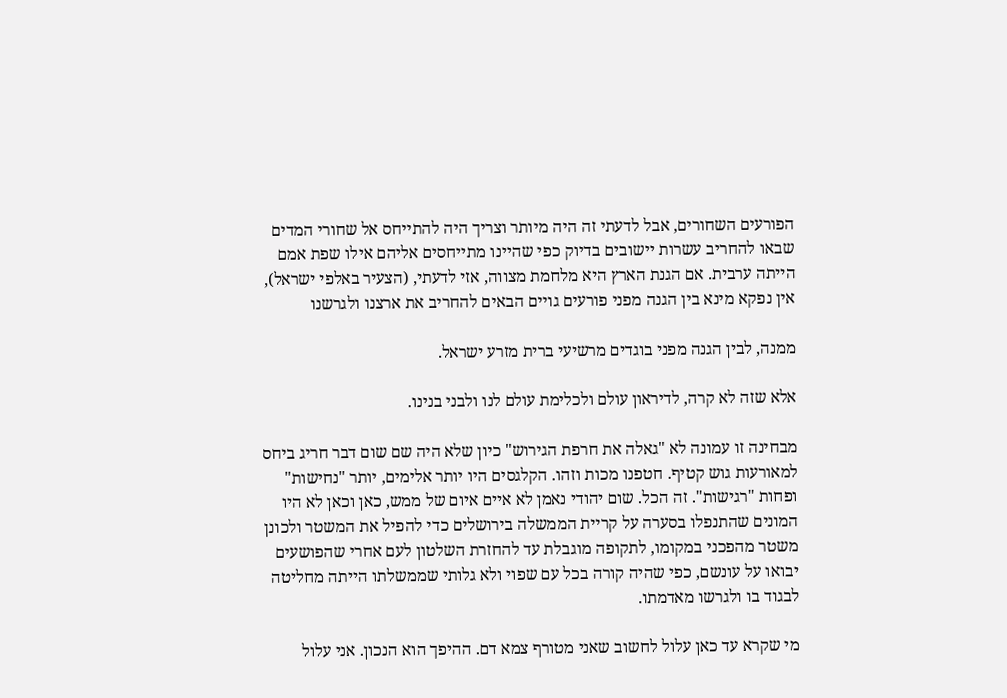הפורעים השחורים, אבל לדעתי זה היה מיותר וצריך היה להתייחס אל שחורי המדים שבאו להחריב עשרות יישובים בדיוק כפי שהיינו מתייחסים אליהם אילו שפת אמם הייתה ערבית. אם הגנת הארץ היא מלחמת מצווה, אזי לדעתי, (הצעיר באלפי ישראל), אין נפקא מינא בין הגנה מפני פורעים גויים הבאים להחריב את ארצנו ולגרשנו

ממנה, לבין הגנה מפני בוגדים מרשיעי ברית מזרע ישראל.

אלא שזה לא קרה, לדיראון עולם ולכלימת עולם לנו ולבני בנינו.

מבחינה זו עמונה לא "גאלה את חרפת הגירוש" כיון שלא היה שם שום דבר חריג ביחס למאורעות גוש קטיף. חטפנו מכות וזהו. הקלגסים היו יותר אלימים, יותר "נחישות" ופחות "רגישות". זה הכל. שום יהודי נאמן לא איים איום של ממש, כאן וכאן לא היו המונים שהתנפלו בסערה על קריית הממשלה בירושלים כדי להפיל את המשטר ולכונן משטר מהפכני במקומו, לתקופה מוגבלת עד להחזרת השלטון לעם אחרי שהפושעים יבואו על עונשם, כפי שהיה קורה בכל עם שפוי ולא גלותי שממשלתו הייתה מחליטה לבגוד בו ולגרשו מאדמתו.

מי שקרא עד כאן עלול לחשוב שאני מטורף צמא דם. ההיפך הוא הנכון. אני עלול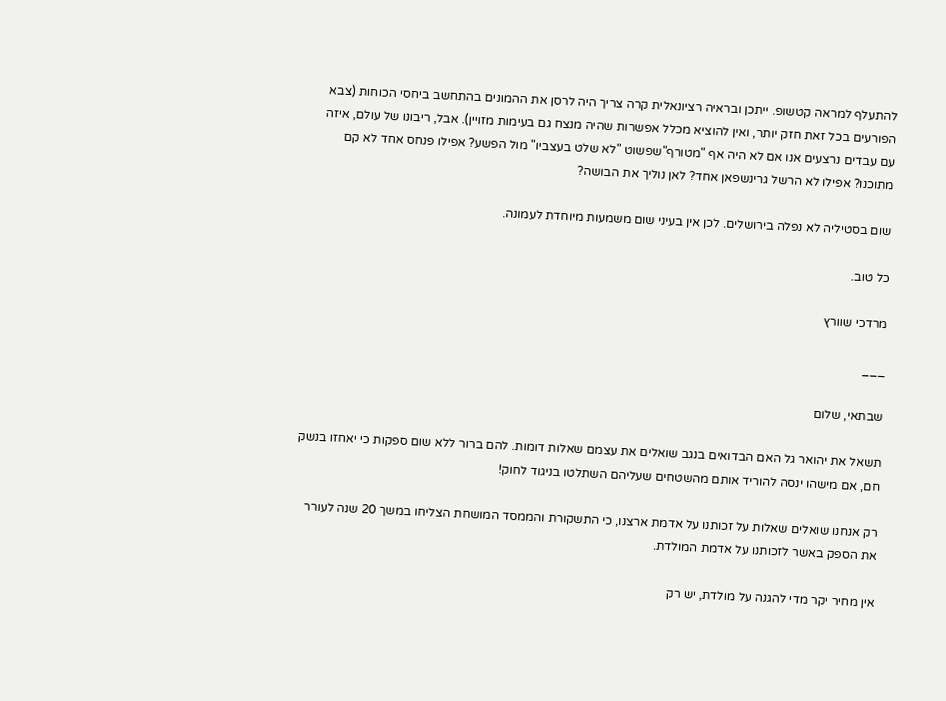להתעלף למראה קטשופ. ייתכן ובראיה רציונאלית קרה צריך היה לרסן את ההמונים בהתחשב ביחסי הכוחות (צבא הפורעים בכל זאת חזק יותר, ואין להוציא מכלל אפשרות שהיה מנצח גם בעימות מזויין). אבל, ריבונו של עולם, איזה עם עבדים נרצעים אנו אם לא היה אף "מטורף"שפשוט "לא שלט בעצביו" מול הפשע? אפילו פנחס אחד לא קם מתוכנו? אפילו לא הרשל גרינשפאן אחד? לאן נוליך את הבושה?

שום בסטיליה לא נפלה בירושלים. לכן אין בעיני שום משמעות מיוחדת לעמונה.

כל טוב.

מרדכי שוורץ

___

שבתאי, שלום

תשאל את יהואר גל האם הבדואים בנגב שואלים את עצמם שאלות דומות. להם ברור ללא שום ספקות כי יאחזו בנשק חם, אם מישהו ינסה להוריד אותם מהשטחים שעליהם השתלטו בניגוד לחוק!

רק אנחנו שואלים שאלות על זכותנו על אדמת ארצנו, כי התשקורת והממסד המושחת הצליחו במשך 20 שנה לעורר את הספק באשר לזכותנו על אדמת המולדת.

אין מחיר יקר מדי להגנה על מולדת, יש רק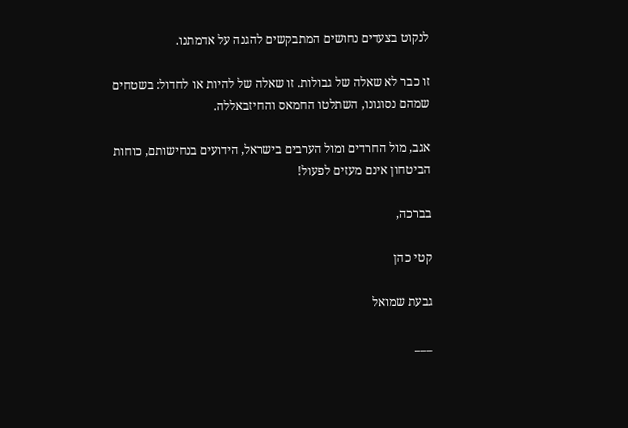לנקוט בצעדים נחושים המתבקשים להגנה על אדמתנו.

זו כבר לא שאלה של גבולות. זו שאלה של להיות או לחדול: בשטחים שמהם נסוגונו, השתלטו החמאס והחיזבאללה.

אגב, מול החרדים ומול הערבים בישראל, הידועים בנחישותם, כוחות הביטחון אינם מעזים לפעול!

בברכה,

קטי כהן

גבעת שמואל

___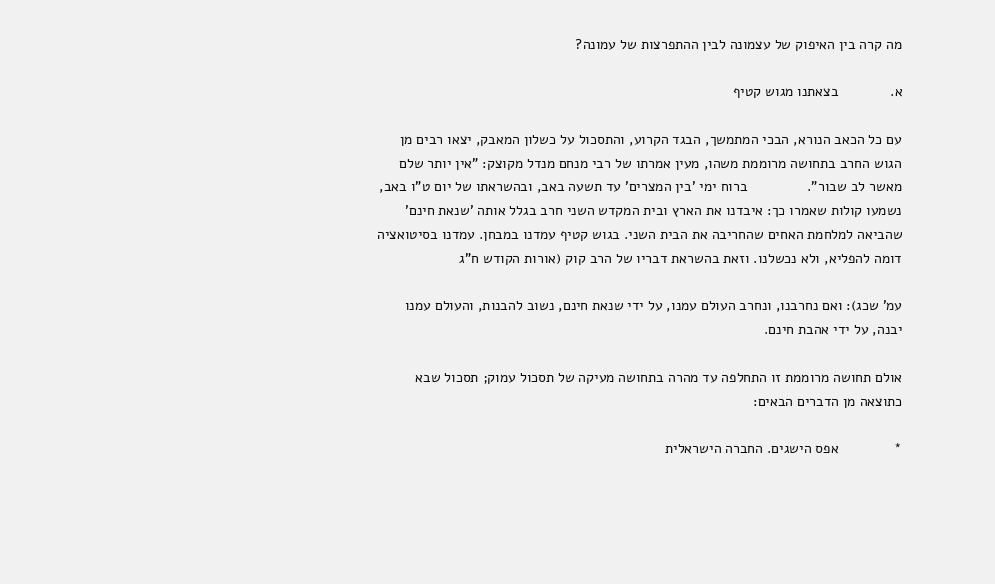מה קרה בין האיפוק של עצמונה לבין ההתפרצות של עמונה?

א.             בצאתנו מגוש קטיף

עם כל הכאב הנורא, הבכי המתמשך, הבגד הקרוע, והתסכול על כשלון המאבק, יצאו רבים מן הגוש החרב בתחושה מרוממת משהו, מעין אמרתו של רבי מנחם מנדל מקוצק: "אין יותר שלם מאשר לב שבור".               ברוח ימי 'בין המצרים' עד תשעה באב, ובהשראתו של יום ט"ו באב, נשמעו קולות שאמרו כך: איבדנו את הארץ ובית המקדש השני חרב בגלל אותה 'שנאת חינם' שהביאה למלחמת האחים שהחריבה את הבית השני. בגוש קטיף עמדנו במבחן. עמדנו בסיטואציה דומה להפליא, ולא נכשלנו. וזאת בהשראת דבריו של הרב קוק (אורות הקודש ח"ג

עמ' שכג): ואם נחרבנו, ונחרב העולם עמנו, על ידי שנאת חינם, נשוב להבנות, והעולם עמנו יבנה, על ידי אהבת חינם.

אולם תחושה מרוממת זו התחלפה עד מהרה בתחושה מעיקה של תסכול עמוק; תסכול שבא כתוצאה מן הדברים הבאים:

*              אפס הישגים. החברה הישראלית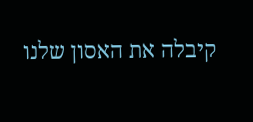קיבלה את האסון שלנו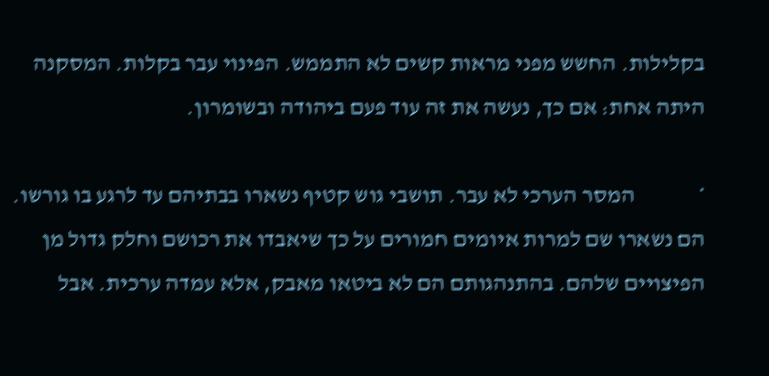בקלילות. החשש מפני מראות קשים לא התממש. הפינוי עבר בקלות. המסקנה היתה אחת: אם כך, נעשה את זה עוד פעם ביהודה ובשומרון.

*              המסר הערכי לא עבר. תושבי גוש קטיף נשארו בבתיהם עד לרגע בו גורשו. הם נשארו שם למרות איומים חמורים על כך שיאבדו את רכושם וחלק גדול מן הפיצויים שלהם. בהתנהגותם הם לא ביטאו מאבק, אלא עמדה ערכית. אבל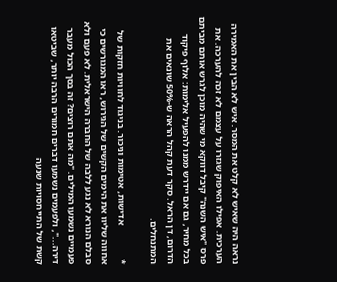נראה היה שאיש לא קלט את המסר. איש לא הבין את האמירה הערכית. אפילו האיפוק שגזרו על עצמם לא זכה להערכה. את פרס "איש השנה" קיבל דווקא מי שהיה מוכן לגרש אותם מביתם בכל מחיר, גם אם יידרש ממנו להפעיל אלימות: אלוף פיקוד הדרום, דן הראל. סקר דעת קהל הראה ש-50% שונאים את המתנחלים.

*              אדישות, אטימות וניכור. בניגוד לחוויות חזקות של אחווה שליוו את הימים הקשים של הגירוש, ראו המגורשים כי סבלם הנורא לא נגע ללבה של החברה הישראלית. לא פעם ולא פעמיים נשמעו המילים. "מה אתם רוצים? זה בסך הכול מעבר דירה...", ולפעמים נשמעו דברים חמורים הרבה יותר, שביטאו קשת של התייחסויות שנעה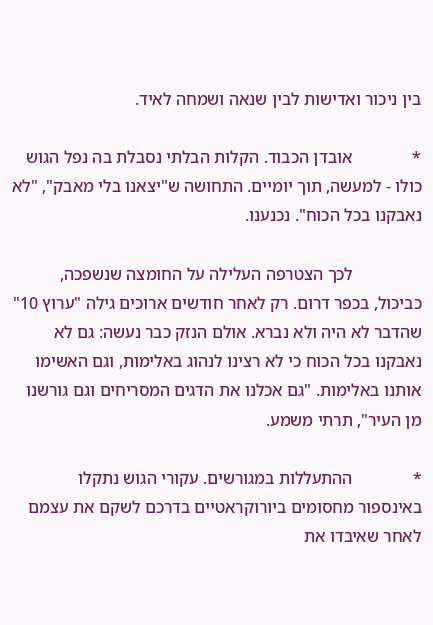בין ניכור ואדישות לבין שנאה ושמחה לאיד.

*              אובדן הכבוד. הקלות הבלתי נסבלת בה נפל הגוש כולו - למעשה, תוך יומיים. התחושה ש"יצאנו בלי מאבק", "לא נאבקנו בכל הכוח". נכנענו.

                לכך הצטרפה העלילה על החומצה שנשפכה, כביכול, בכפר דרום. רק לאחר חודשים ארוכים גילה "ערוץ 10" שהדבר לא היה ולא נברא. אולם הנזק כבר נעשה: גם לא נאבקנו בכל הכוח כי לא רצינו לנהוג באלימות, וגם האשימו אותנו באלימות. "גם אכלנו את הדגים המסריחים וגם גורשנו מן העיר", תרתי משמע.

*              ההתעללות במגורשים. עקורי הגוש נתקלו באינספור מחסומים ביורוקראטיים בדרכם לשקם את עצמם לאחר שאיבדו את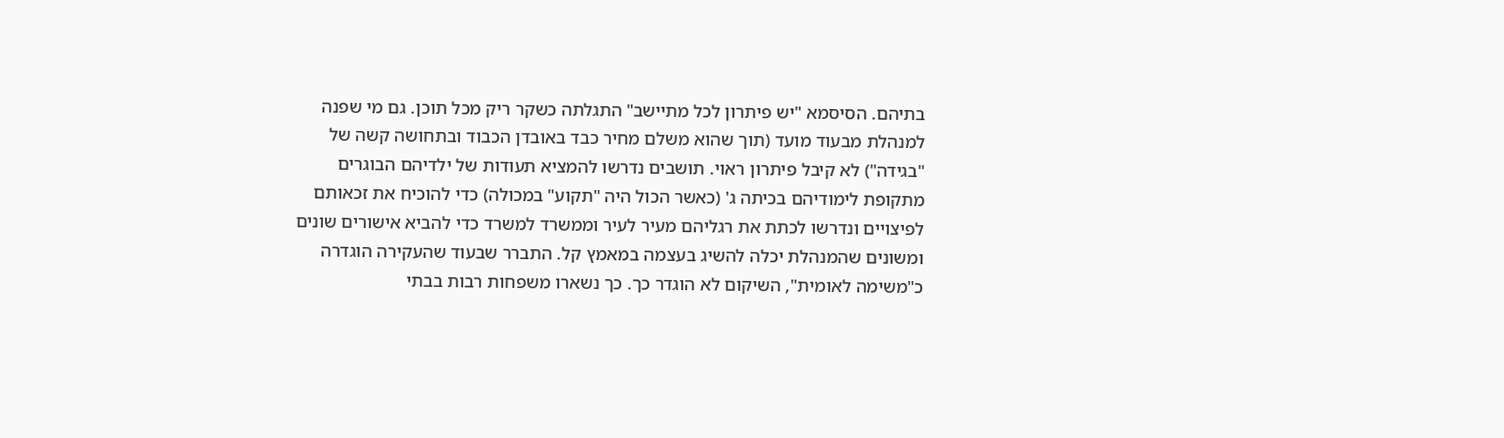בתיהם. הסיסמא "יש פיתרון לכל מתיישב" התגלתה כשקר ריק מכל תוכן. גם מי שפנה למנהלת מבעוד מועד (תוך שהוא משלם מחיר כבד באובדן הכבוד ובתחושה קשה של "בגידה") לא קיבל פיתרון ראוי. תושבים נדרשו להמציא תעודות של ילדיהם הבוגרים מתקופת לימודיהם בכיתה ג' (כאשר הכול היה "תקוע" במכולה) כדי להוכיח את זכאותם לפיצויים ונדרשו לכתת את רגליהם מעיר לעיר וממשרד למשרד כדי להביא אישורים שונים ומשונים שהמנהלת יכלה להשיג בעצמה במאמץ קל. התברר שבעוד שהעקירה הוגדרה כ"משימה לאומית", השיקום לא הוגדר כך. כך נשארו משפחות רבות בבתי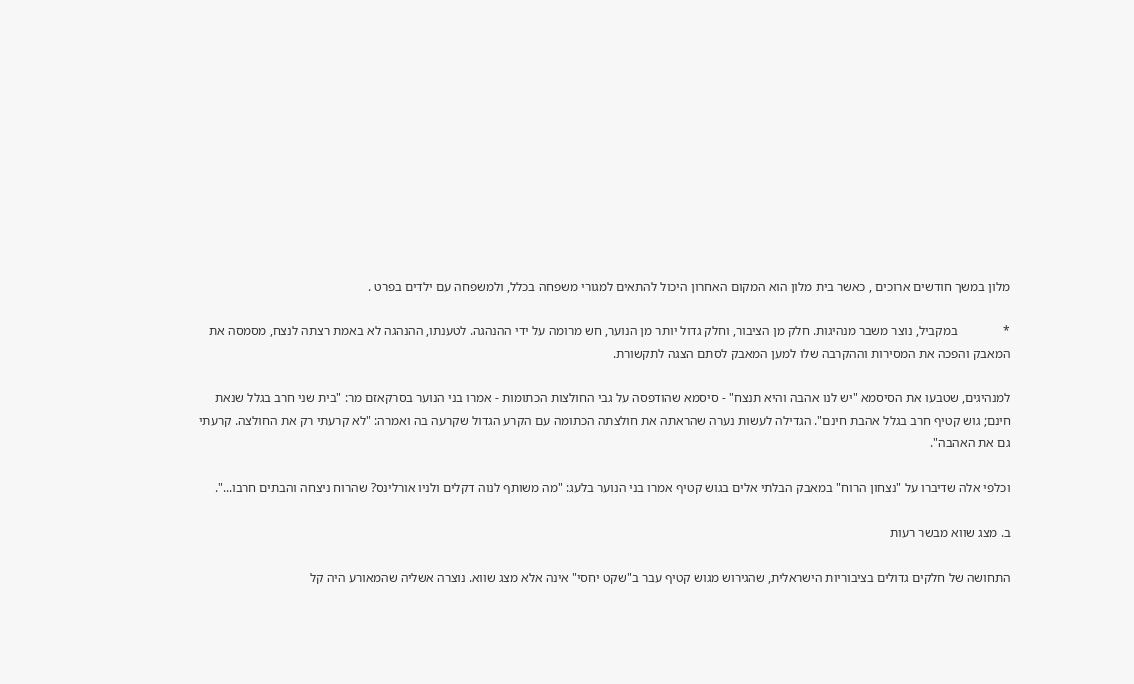מלון במשך חודשים ארוכים , כאשר בית מלון הוא המקום האחרון היכול להתאים למגורי משפחה בכלל, ולמשפחה עם ילדים בפרט .

*              במקביל, נוצר משבר מנהיגות. חלק מן הציבור, וחלק גדול יותר מן הנוער, חש מרומה על ידי ההנהגה. לטענתו, ההנהגה לא באמת רצתה לנצח, מסמסה את המאבק והפכה את המסירות וההקרבה שלו למען המאבק לסתם הצגה לתקשורת.

למנהיגים, שטבעו את הסיסמא "יש לנו אהבה והיא תנצח" - סיסמא שהודפסה על גבי החולצות הכתומות - אמרו בני הנוער בסרקאזם מר: "בית שני חרב בגלל שנאת חינם; גוש קטיף חרב בגלל אהבת חינם". הגדילה לעשות נערה שהראתה את חולצתה הכתומה עם הקרע הגדול שקרעה בה ואמרה: "לא קרעתי רק את החולצה. קרעתי גם את האהבה".

וכלפי אלה שדיברו על "נצחון הרוח" במאבק הבלתי אלים בגוש קטיף אמרו בני הנוער בלעג: "מה משותף לנוה דקלים ולניו אורלינס? שהרוח ניצחה והבתים חרבו...".

ב. מצג שווא מבשר רעות

התחושה של חלקים גדולים בציבוריות הישראלית, שהגירוש מגוש קטיף עבר ב"שקט יחסי" אינה אלא מצג שווא. נוצרה אשליה שהמאורע היה קל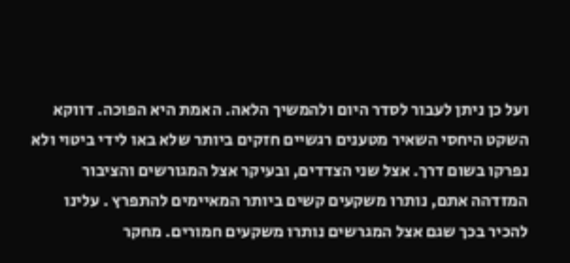ועל כן ניתן לעבור לסדר היום ולהמשיך הלאה. האמת היא הפוכה. דווקא השקט היחסי השאיר מטענים רגשיים חזקים ביותר שלא באו לידי ביטוי ולא נפרקו בשום דרך. אצל שני הצדדים, ובעיקר אצל המגורשים והציבור המזדהה אתם, נותרו משקעים קשים ביותר המאיימים להתפרץ . עלינו להכיר בכך שגם אצל המגרשים נותרו משקעים חמורים. מחקר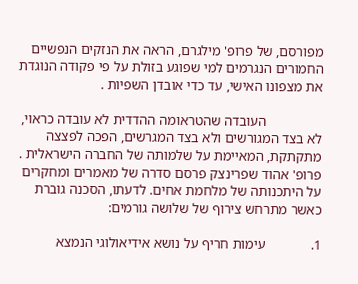מפורסם, של פרופ' מילגרם, הראה את הנזקים הנפשיים החמורים הנגרמים למי שפוגע בזולת על פי פקודה הנוגדת את מצפונו האישי, עד כדי אובדן השפיות .

                העובדה שהטראומה ההדדית לא עובדה כראוי, לא בצד המגורשים ולא בצד המגרשים, הפכה לפצצה מתקתקת, המאיימת על שלמותה של החברה הישראלית . פרופ' אהוד שפרינצק פרסם סדרה של מאמרים ומחקרים על היתכנותה של מלחמת אחים. לדעתו, הסכנה גוברת כאשר מתרחש צירוף של שלושה גורמים:

1.             עימות חריף על נושא אידיאולוגי הנמצא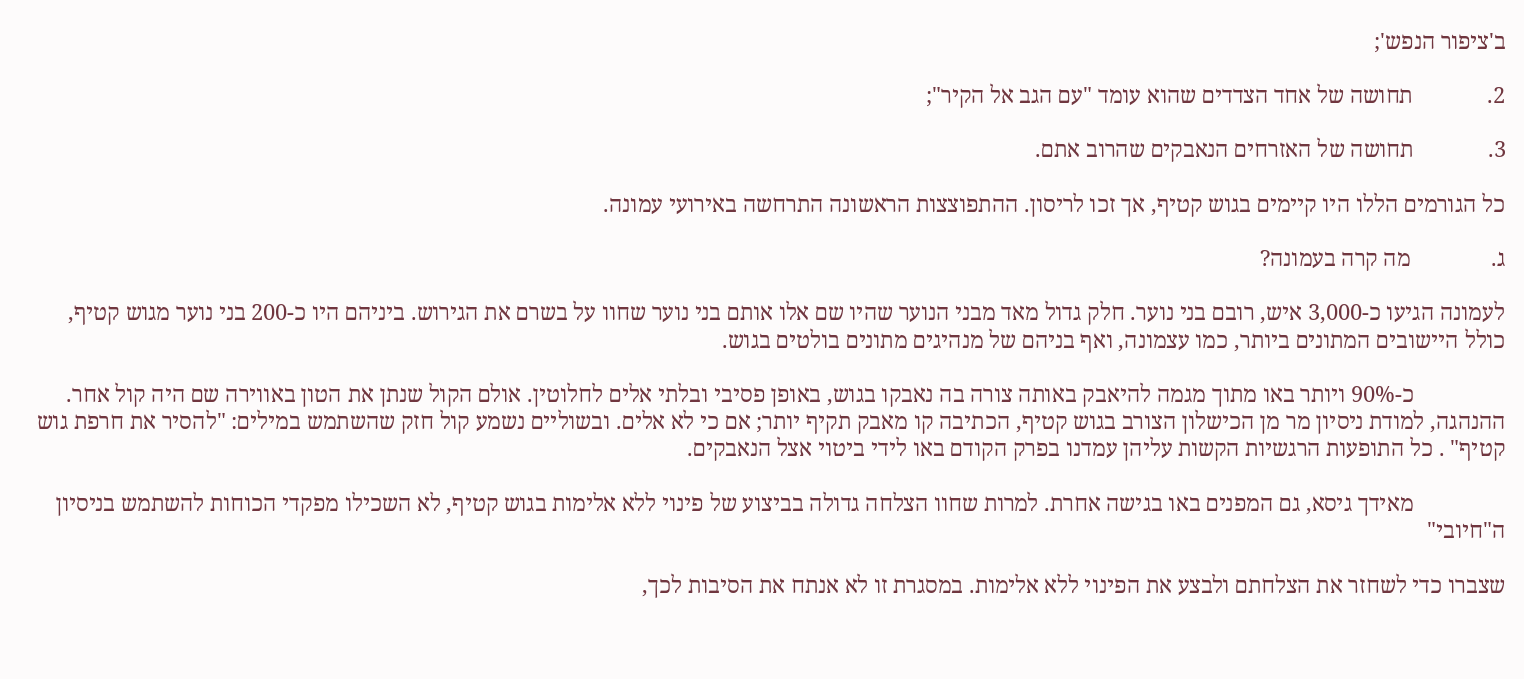ב'ציפור הנפש';

2.             תחושה של אחד הצדדים שהוא עומד "עם הגב אל הקיר";

3.             תחושה של האזרחים הנאבקים שהרוב אתם.

כל הגורמים הללו היו קיימים בגוש קטיף, אך זכו לריסון. ההתפוצצות הראשונה התרחשה באירועי עמונה.

ג.              מה קרה בעמונה?

לעמונה הגיעו כ-3,000 איש, רובם בני נוער. חלק גדול מאד מבני הנוער שהיו שם אלו אותם בני נוער שחוו על בשרם את הגירוש. ביניהם היו כ-200 בני נוער מגוש קטיף, כולל היישובים המתונים ביותר, כמו עצמונה, ואף בניהם של מנהיגים מתונים בולטים בגוש.

                כ-90% ויותר באו מתוך מגמה להיאבק באותה צורה בה נאבקו בגוש, באופן פסיבי ובלתי אלים לחלוטין. אולם הקול שנתן את הטון באווירה שם היה קול אחר. ההנהגה, למודת ניסיון מר מן הכישלון הצורב בגוש קטיף, הכתיבה קו מאבק תקיף יותר; אם כי לא אלים. ובשוליים נשמע קול חזק שהשתמש במילים: "להסיר את חרפת גוש קטיף" . כל התופעות הרגשיות הקשות עליהן עמדנו בפרק הקודם באו לידי ביטוי אצל הנאבקים.

                מאידך גיסא, גם המפנים באו בגישה אחרת. למרות שחוו הצלחה גדולה בביצוע של פינוי ללא אלימות בגוש קטיף, לא השכילו מפקדי הכוחות להשתמש בניסיון ה"חיובי"

שצברו כדי לשחזר את הצלחתם ולבצע את הפינוי ללא אלימות. במסגרת זו לא אנתח את הסיבות לכך,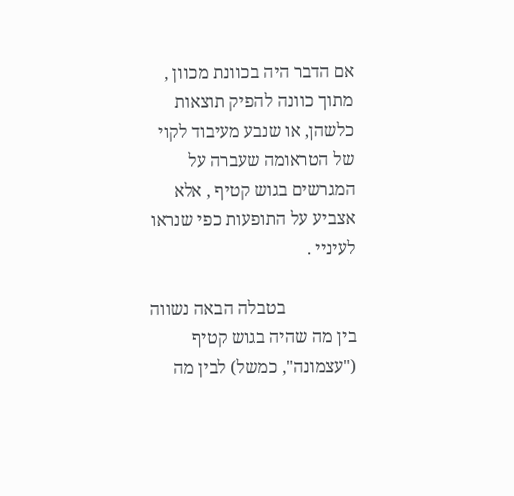אם הדבר היה בכוונת מכוון , מתוך כוונה להפיק תוצאות כלשהן, או שנבע מעיבוד לקוי של הטראומה שעברה על המגרשים בגוש קטיף , אלא אצביע על התופעות כפי שנראו לעיניי .

                בטבלה הבאה נשווה בין מה שהיה בגוש קטיף ("עצמונה", כמשל) לבין מה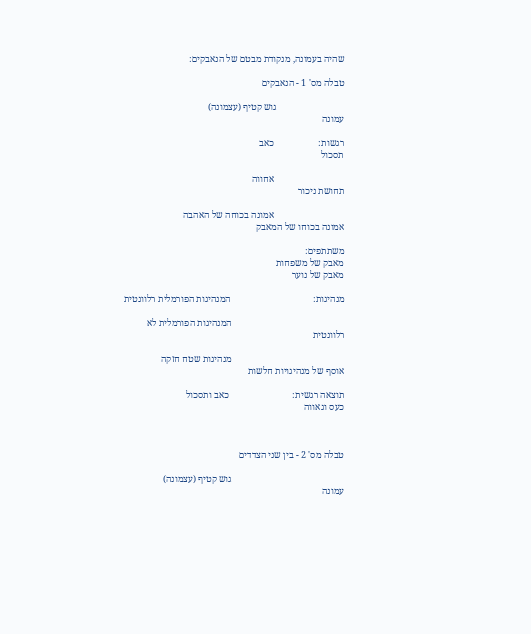שהיה בעמונה, מנקודת מבטם של הנאבקים:

טבלה מס' 1 - הנאבקים

                             גוש קטיף (עצמונה)                                                                    עמונה

רגשות:                   כאב                                                                                          תסכול

                              אחווה                                                                                     תחושת ניכור

                              אמונה בכוחה של האהבה                                                        אמונה בכוחו של המאבק

משתתפים:                                                                                                  מאבק של משפחות                                                                                                    מאבק של נוער

מנהיגות:                                   המנהיגות הפורמלית רלוונטית

                                                המנהיגות הפורמלית לא רלוונטית

                                                מנהיגות שטח חזקה                                                                    אוסף של מנהיגויות חלשות

תוצאה רגשית:                           כאב ותסכול                                                                              כעס וגאווה



טבלה מס' 2 - בין שני הצדדים

                                                גוש קטיף (עצמונה)                                                                    עמונה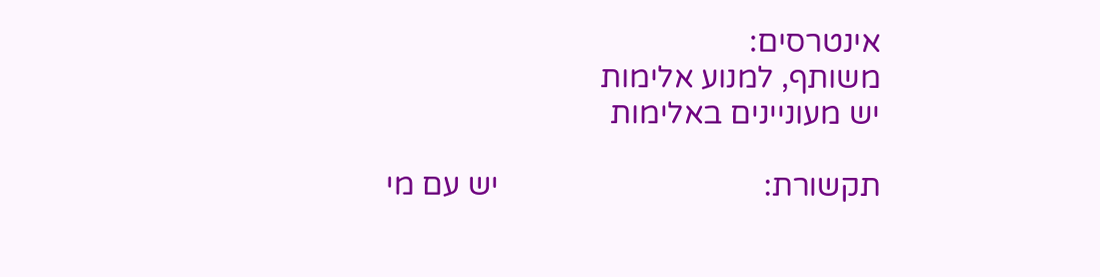אינטרסים:                                                 משותף, למנוע אלימות                                                                              יש מעוניינים באלימות

תקשורת:                                  יש עם מי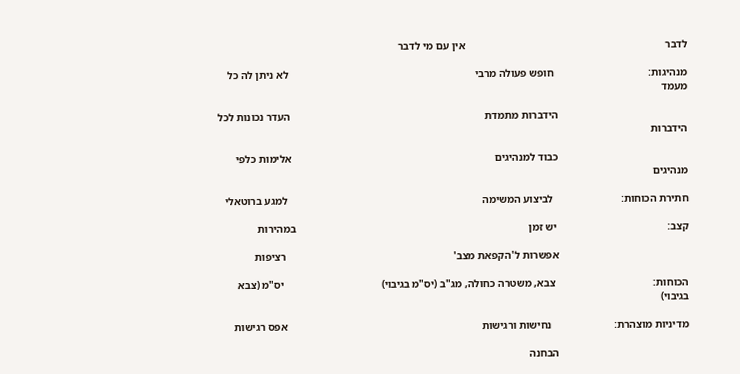לדבר                                                                          אין עם מי לדבר

מנהיגות:                                   חופש פעולה מרבי                                                                     לא ניתן לה כל מעמד

                                                הידברות מתמדת                                                                        העדר נכונות לכל הידברות

                                                כבוד למנהיגים                                                                           אלימות כלפי מנהיגים

חתירת הכוחות:                         לביצוע המשימה                                                                        למגע ברוטאלי

קצב:                                         יש זמן                                                                                      במהירות

                                                אפשרות ל'הקפאת מצב'                                                              רציפות

הכוחות:                                    צבא, משטרה כחולה, מג"ב (יס"מ בגיבוי)                                    יס"מ (צבא בגיבוי)

מדיניות מוצהרת:                       נחישות ורגישות                                                                        אפס רגישות

                                                הבחנה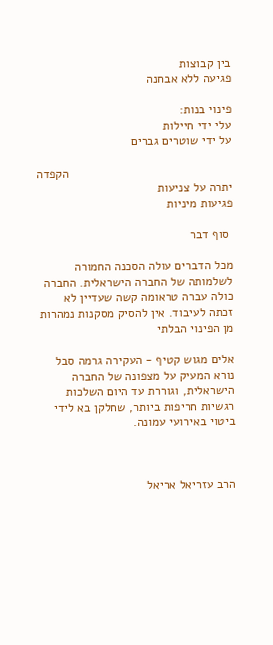בין קבוצות                                                                     פגיעה ללא אבחנה

פינוי בנות:                                                עלי ידי חיילות                                                                            על ידי שוטרים גברים

                                                הקפדה יתרה על צניעות                                                              פגיעות מיניות

 סוף דבר

מכל הדברים עולה הסכנה החמורה לשלמותה של החברה הישראלית. החברה כולה עברה טראומה קשה שעדיין לא זכתה לעיבוד. אין להסיק מסקנות נמהרות מן הפינוי הבלתי

אלים מגוש קטיף - העקירה גרמה סבל נורא המעיק על מצפונה של החברה הישראלית, וגוררת עד היום השלכות רגשיות חריפות ביותר, שחלקן בא לידי ביטוי באירועי עמונה.



הרב עזריאל אריאל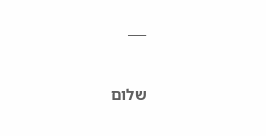___



שלום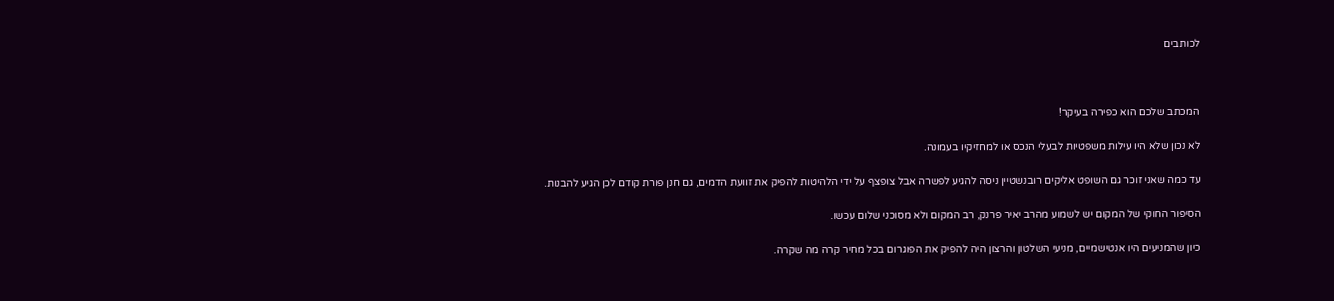לכותבים



המכתב שלכם הוא כפירה בעיקר!

לא נכון שלא היו עילות משפטיות לבעלי הנכס או למחזיקיו בעמונה.

עד כמה שאני זוכר גם השופט אליקים רובנשטיין ניסה להגיע לפשרה אבל צופצף על ידי הלהיטות להפיק את זוועת הדמים, גם חנן פורת קודם לכן הגיע להבנות.

הסיפור החוקי של המקום יש לשמוע מהרב יאיר פרנק, רב המקום ולא מסוכני שלום עכשו.

כיון שהמניעים היו אנטישמיים, מניעי השלטון והרצון היה להפיק את הפוגרום בכל מחיר קרה מה שקרה.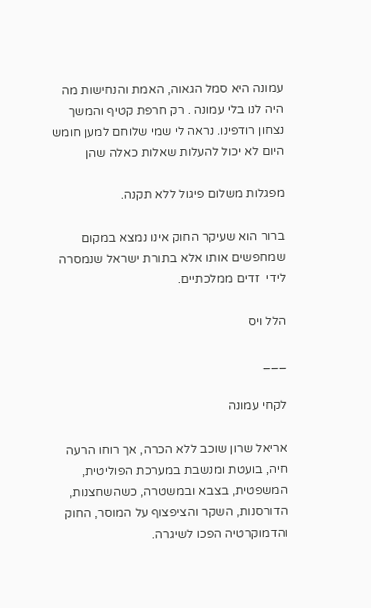עמונה היא סמל הגאוה, האמת והנחישות מה היה לנו בלי עמונה . רק חרפת קטיף והמשך נצחון רודפינו. נראה לי שמי שלוחם למען חומש היום לא יכול להעלות שאלות כאלה שהן

מפגלות משלום פיגול ללא תקנה.

ברור הוא שעיקר החוק אינו נמצא במקום שמחפשים אותו אלא בתורת ישראל שנמסרה לידי  זדים ממלכתיים.

הלל ויס

___

לקחי עמונה

אריאל שרון שוכב ללא הכרה, אך רוחו הרעה חיה, בועטת ומנשבת במערכת הפוליטית, המשפטית, בצבא ובמשטרה, כשהשחצנות, הדורסנות, השקר והציפצוף על המוסר, החוק והדמוקרטיה הפכו לשיגרה.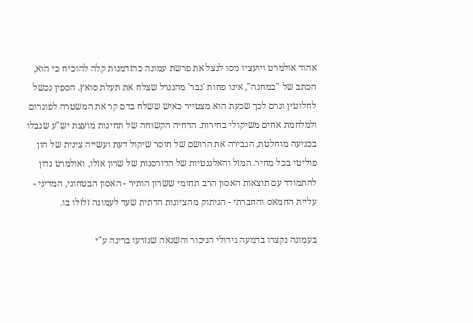אהוד אולמרט ויועציו ניסו לנצל את פרשת עמונה כהזדמנות קלה להוכיח כי הוא, הכתב של "במחנה", אינו פחות 'גבר' מהגנרל שצלח את תעלת סואץ. הספין נכשל לחלוטין וגרם לכך שכעת הוא מצטייר כאיש ששלח בדם קר את המשטרה לפוגרום ולמלחמת אחים משיקולי בחירות. הדחיה הקשוחה של תחינות מועצת יש"ע שגבלו בכניעה מוחלטת, הגבירה את הרושם של חוסר שיקול דעת ועשייה צינית של הון פוליטי בכל מחיר. המזל והאלגנטיות של הדורסנות של שרון אזלו, ואולמרט נדון להתמודד עם תוצאות האסון הרב תחומי ששרון הותיר - האסון הבטחוני, המדיני - עליית החמאס והחברתי - הניתוק מהציונות הדתית שעד לעמונה זלזלו בו.

בעמונה נקצרו בדמעה גידולי הניכור והשנאה שנזרעו ברינה ע"י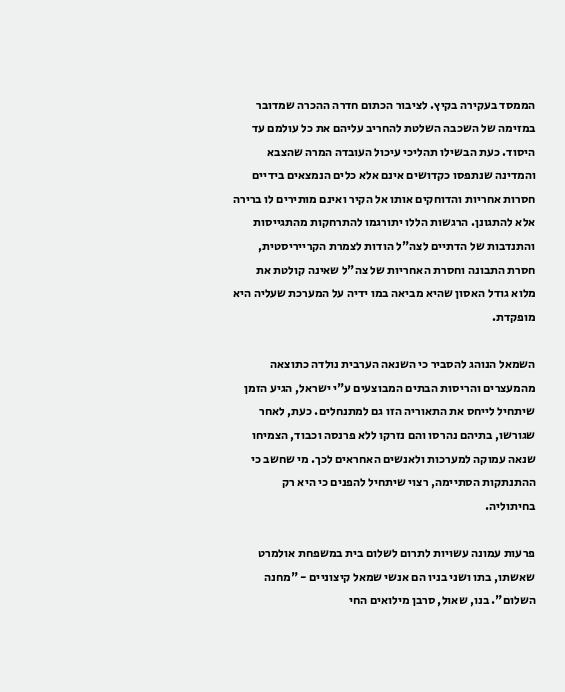הממסד בעקירה בקיץ. לציבור הכתום חדרה ההכרה שמדובר במזימה של השכבה השלטת להחריב עליהם את כל עולמם עד היסוד. כעת הבשילו תהליכי עיכול העובדה המרה שהצבא והמדינה שנתפסו כקדושים אינם אלא כלים הנמצאים בידיים חסרות אחריות והדוחקים אותו אל הקיר ואינם מותירים לו ברירה אלא להתגונן. הרגשות הללו יתורגמו להתרחקות מהתגייסות והתנדבות של הדתיים לצה"ל הודות לצמרת הקרייריסטית, חסרת התבונה וחסרת האחריות של צה"ל שאינה קולטת את מלוא גודל האסון שהיא מביאה במו ידיה על המערכת שעליה היא מופקדת.

השמאל הנוהג להסביר כי השנאה הערבית נולדה כתוצאה מהמעצרים והריסות הבתים המבוצעים ע"י ישראל, הגיע הזמן שיתחיל לייחס את התאוריה הזו גם למתנחלים. כעת, לאחר שגורשו, בתיהם נהרסו והם נזרקו ללא פרנסה וכבוד, הצמיחו שנאה עמוקה למערכות ולאנשים האחראים לכך. מי שחשב כי ההתנתקות הסתיימה, רצוי שיתחיל להפנים כי היא רק בחיתוליה.

פרעות עמונה עשויות לתרום לשלום בית במשפחת אולמרט שאשתו, בתו ושני בניו הם אנשי שמאל קיצוניים - "מחנה השלום". בנו, שאול, סרבן מילואים החי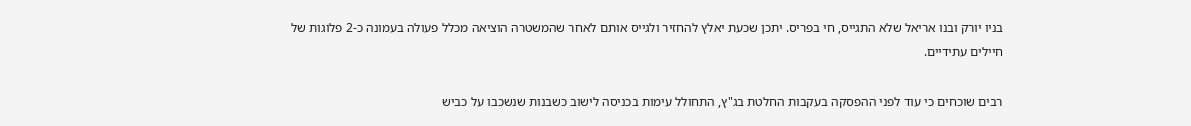בניו יורק ובנו אריאל שלא התגייס, חי בפריס. יתכן שכעת יאלץ להחזיר ולגייס אותם לאחר שהמשטרה הוציאה מכלל פעולה בעמונה כ-2 פלוגות של חיילים עתידיים.

רבים שוכחים כי עוד לפני ההפסקה בעקבות החלטת בג"ץ, התחולל עימות בכניסה לישוב כשבנות שנשכבו על כביש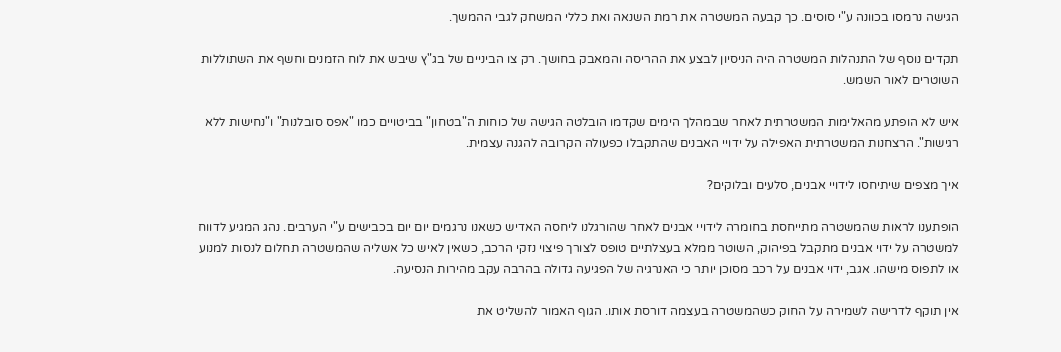הגישה נרמסו בכוונה ע"י סוסים. כך קבעה המשטרה את רמת השנאה ואת כללי המשחק לגבי ההמשך.

תקדים נוסף של התנהלות המשטרה היה הניסיון לבצע את ההריסה והמאבק בחושך. רק צו הביניים של בג"ץ שיבש את לוח הזמנים וחשף את השתוללות השוטרים לאור השמש.

איש לא הופתע מהאלימות המשטרתית לאחר שבמהלך הימים שקדמו הובלטה הגישה של כוחות ה"בטחון" בביטויים כמו "אפס סובלנות" ו"נחישות ללא רגישות". הרצחנות המשטרתית האפילה על ידויי האבנים שהתקבלו כפעולה הקרובה להגנה עצמית.

איך מצפים שיתיחסו לידויי אבנים, סלעים ובלוקים?

הופתענו לראות שהמשטרה מתייחסת בחומרה לידויי אבנים לאחר שהורגלנו ליחסה האדיש כשאנו נרגמים יום יום בכבישים ע"י הערבים. נהג המגיע לדווח למשטרה על ידוי אבנים מתקבל בפיהוק, השוטר ממלא בעצלתיים טופס לצורך פיצוי נזקי הרכב, כשאין לאיש כל אשליה שהמשטרה תחלום לנסות למנוע או לתפוס מישהו. אגב, ידוי אבנים על רכב מסוכן יותר כי האנרגיה של הפגיעה גדולה בהרבה עקב מהירות הנסיעה.

אין תוקף לדרישה לשמירה על החוק כשהמשטרה בעצמה דורסת אותו. הגוף האמור להשליט את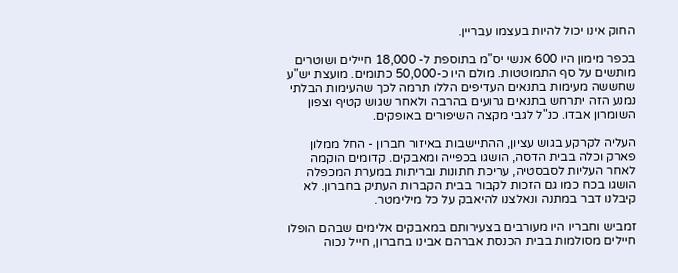החוק אינו יכול להיות בעצמו עבריין.

בכפר מימון היו 600 אנשי יס"מ בתוספת ל- 18,000 חיילים ושוטרים מותשים על סף התמוטטות. מולם היו כ-50,000 כתומים. מועצת יש"ע שחששה מעימות בתנאים העדיפים הללו תרמה לכך שהעימות הבלתי נמנע הזה יתרחש בתנאים גרועים בהרבה ולאחר שגוש קטיף וצפון השומרון אבדו. כנ"ל לגבי מקצה השיפורים באופקים.

העליה לקרקע בגוש עציון, ההתיישבות באיזור חברון - החל ממלון פארק וכלה בבית הדסה, הושגו בכפייה ומאבקים. קדומים הוקמה לאחר העליות לסבסטיה, עריכת חתונות ובריתות במערת המכפלה הושגו בכח כמו גם הזכות לקבור בבית הקברות העתיק בחברון. לא קיבלנו דבר במתנה ונאלצנו להיאבק על כל מילימטר.

זמביש וחבריו היו מעורבים בצעירותם במאבקים אלימים שבהם הופלו חיילים מסולמות בבית הכנסת אברהם אבינו בחברון, חייל נכוה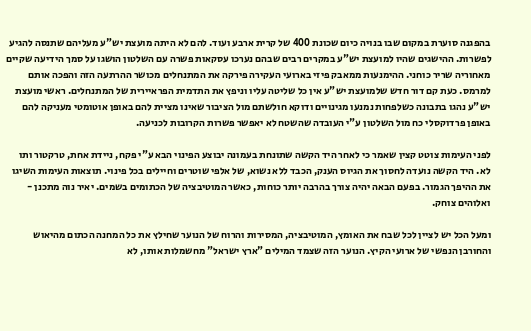בהפגנה סוערת במקום שבו בנויה כיום שכונת 400 של קרית ארבע ועוד. להם לא היתה מועצת יש"ע מעליהם שתנסה להגיע לפשרות. ההישגים שהיו למועצת יש"ע במקרים רבים שבהם נערכו עסקאות פשרה עם השלטון הושגו על סמך הידיעה שקיים מאחוריה שריר כוחני. ההימנעות ממאבק פיזי בארועי העקירה פירקה את המתנחלים מכושר ההרתעה הזה והפכה אותם למרמס. כעת קם דור חדש שלמועצת יש"ע אין כל שליטה עליו וניפץ את התדמית הפראיירית של המתנחלים. ראשי מועצת יש"ע נהגו בתבונה כשלפחות נמנעו מגינויים ודוקא חולשתם מול הציבור שאינו מציית להם באופן אוטומטי מעניקה להם באופן פרדוקסלי כח מול השלטון ע"י העובדה שהשטח לא יאפשר פשרות הקרובות לכניעה.

לפני העימות צוטט קצין שאמר כי לאחר היד הקשה שתונחת בעמונה יבוצע הפינוי הבא ע"י פקח, ניידת אחת, טרקטור ותו לא. היד הקשה נועדה לחסוך את הגיוס הענק, הכבד ללא נשוא, של אלפי שוטרים וחיילים בכל פינוי. תוצאות העימות השיגו את ההיפך הגמור. בפעם הבאה יהיה צורך בהרבה יותר כוחות, כאשר המוטיבציה של הכתומים בשמים. יאיר נוה מתכנן - ואלוהים צוחק.

ומעל הכל יש לציין לכל שבח את האומץ, המוטיבציה, המסירות והרוח של הנוער שחילץ את כל המחנה הכתום מהיאוש והחורבן הנפשי של ארועי הקיץ. הנוער הזה שצמד המילים "ארץ ישראל" מחשמלות אותו, לא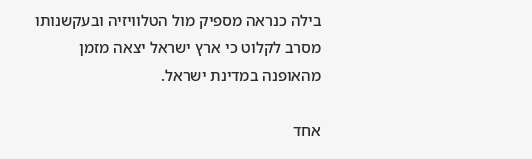בילה כנראה מספיק מול הטלוויזיה ובעקשנותו מסרב לקלוט כי ארץ ישראל יצאה מזמן מהאופנה במדינת ישראל.

אחד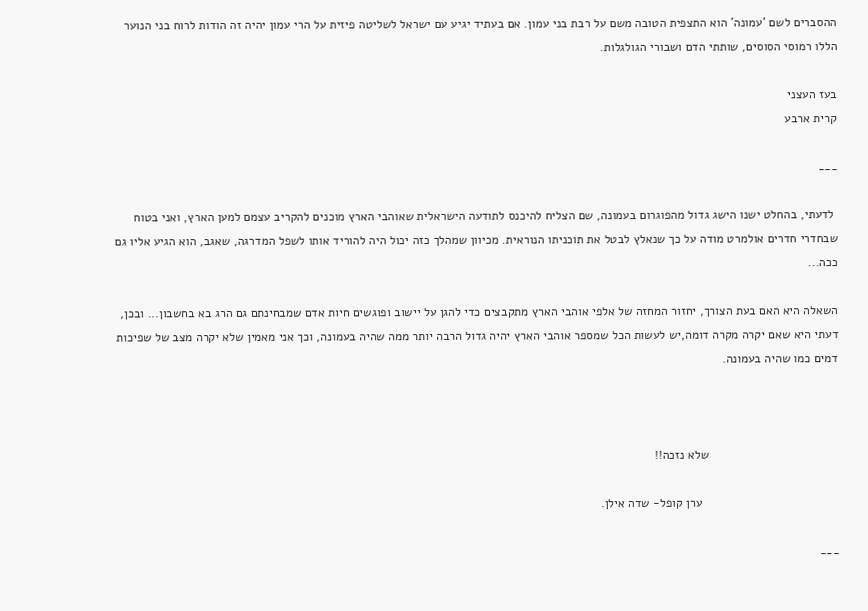ההסברים לשם 'עמונה' הוא התצפית הטובה משם על רבת בני עמון. אם בעתיד יגיע עם ישראל לשליטה פיזית על הרי עמון יהיה זה הודות לרוח בני הנוער הללו רמוסי הסוסים, שותתי הדם ושבורי הגולגלות.

בעז העצני
קרית ארבע

___

 לדעתי, בהחלט ישנו הישג גדול מהפוגרום בעמונה, שם הצליח להיכנס לתודעה הישראלית שאוהבי הארץ מוכנים להקריב עצמם למען הארץ, ואני בטוח שבחדרי חדרים אולמרט מודה על כך שנאלץ לבטל את תוכניתו הנוראית. מכיוון שמהלך כזה יכול היה להוריד אותו לשפל המדרגה, שאגב, הוא הגיע אליו גם ככה...

השאלה היא האם בעת הצורך, יחזור המחזה של אלפי אוהבי הארץ מתקבצים כדי להגן על יישוב ופוגשים חיות אדם שמבחינתם גם הרג בא בחשבון... ובכן, דעתי היא שאם יקרה מקרה דומה,יש לעשות הכל שמספר אוהבי הארץ יהיה גדול הרבה יותר ממה שהיה בעמונה, וכך אני מאמין שלא יקרה מצב של שפיכות דמים כמו שהיה בעמונה.



                                      שלא נזכה!!

                                        ערן קופל- שדה אילן.

___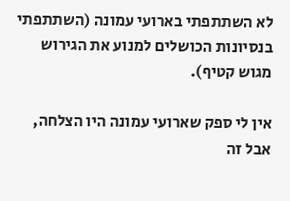לא השתתפתי בארועי עמונה (השתתפתי  בנסיונות הכושלים למנוע את הגירוש מגוש קטיף).

אין לי ספק שארועי עמונה היו הצלחה, אבל זה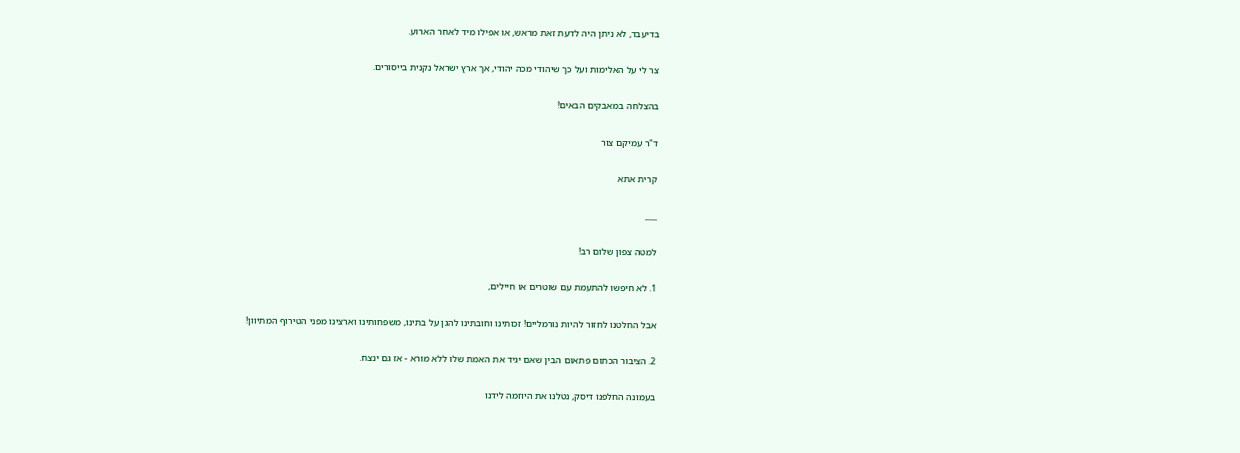בדיעבד, לא ניתן היה לדעת זאת מראש, או אפילו מיד לאחר הארוע.

צר לי על האלימות ועל כך שיהודי מכה יהודי, אך ארץ ישראל נקנית בייסורים.

בהצלחה במאבקים הבאים!

ד"ר עמיקם צור

קרית אתא

___

למטה צפון שלום רב!

1. לא חיפשו להתעמת עם שוטרים או חיילים,

אבל החלטנו לחזור להיות נורמליים! זכותינו וחובתינו להגן על בתינו, משפחותינו וארצינו מפני הטירוף המתיוון!

2. הציבור הכתום פתאום הבין שאם יגיד את האמת שלו ללא מורא - אז גם ינצח.

בעמונה החלפנו דיסק, נטלנו את היוזמה לידנו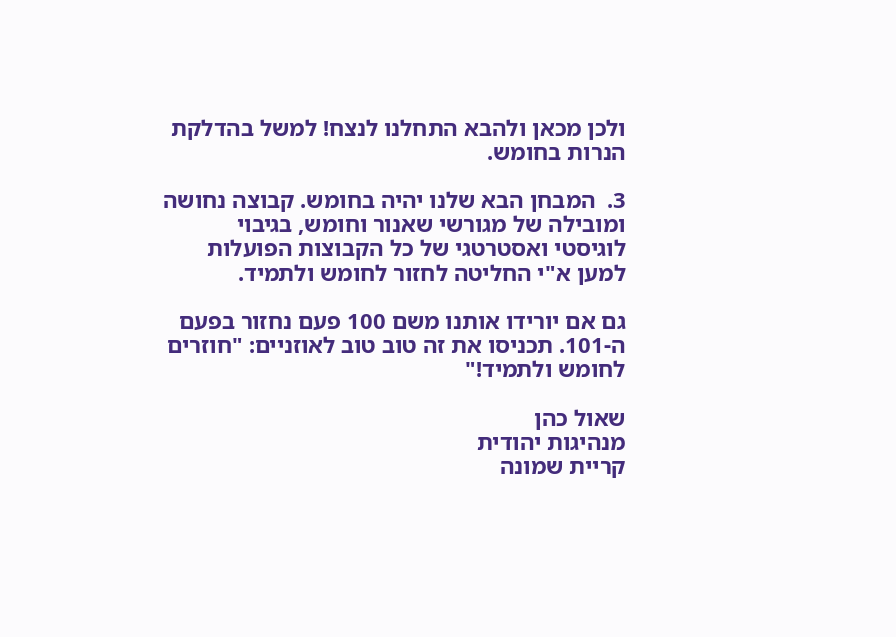ולכן מכאן ולהבא התחלנו לנצח! למשל בהדלקת הנרות בחומש.

3.  המבחן הבא שלנו יהיה בחומש. קבוצה נחושה ומובילה של מגורשי שאנור וחומש, בגיבוי לוגיסטי ואסטרטגי של כל הקבוצות הפועלות למען א"י החליטה לחזור לחומש ולתמיד.

גם אם יורידו אותנו משם 100 פעם נחזור בפעם ה-101. תכניסו את זה טוב טוב לאוזניים: "חוזרים לחומש ולתמיד!"

שאול כהן
מנהיגות יהודית
קריית שמונה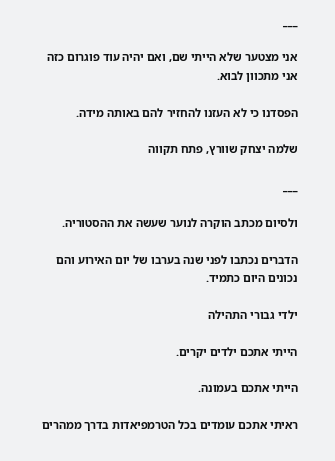___

אני מצטער שלא הייתי שם, ואם יהיה עוד פוגרום כזה אני מתכוון לבוא.

הפסדנו כי לא העזנו להחזיר להם באותה מידה.

שלמה יצחק שוורץ, פתח תקווה

___

ולסיום מכתב הוקרה לנוער שעשה את ההסטוריה.

הדברים נכתבו לפני שנה בערבו של יום האירוע והם נכונים היום כתמיד.

ילדי גבורי התהילה

הייתי אתכם ילדים יקרים.

הייתי אתכם בעמונה.

ראיתי אתכם עומדים בכל הטרמפיאדות בדרך ממהרים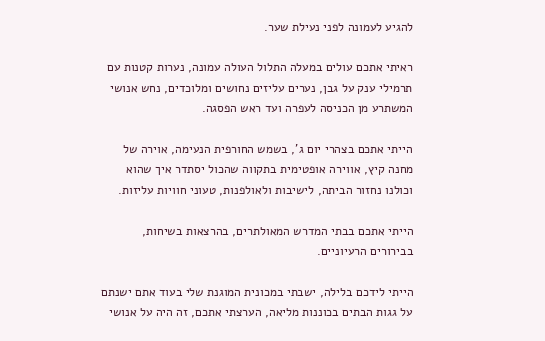להגיע לעמונה לפני נעילת שער.

ראיתי אתכם עולים במעלה התלול העולה עמונה, נערות קטנות עם תרמילי ענק על גבן, נערים עליזים נחושים ומלוכדים, נחש אנושי המשתרע מן הכניסה לעפרה ועד ראש הפסגה.

הייתי אתכם בצהרי יום ג', בשמש החורפית הנעימה, אוירה של מחנה קיץ, אווירה אופטימית בתקווה שהכול יסתדר איך שהוא וכולנו נחזור הביתה, לישיבות ולאולפנות, טעוני חוויות עליזות.

הייתי אתכם בבתי המדרש המאולתרים, בהרצאות בשיחות, בבירורים הרעיוניים.

הייתי לידכם בלילה, ישבתי במכונית המוגנת שלי בעוד אתם ישנתם על גגות הבתים בכוננות מליאה, הערצתי אתכם, זה היה על אנושי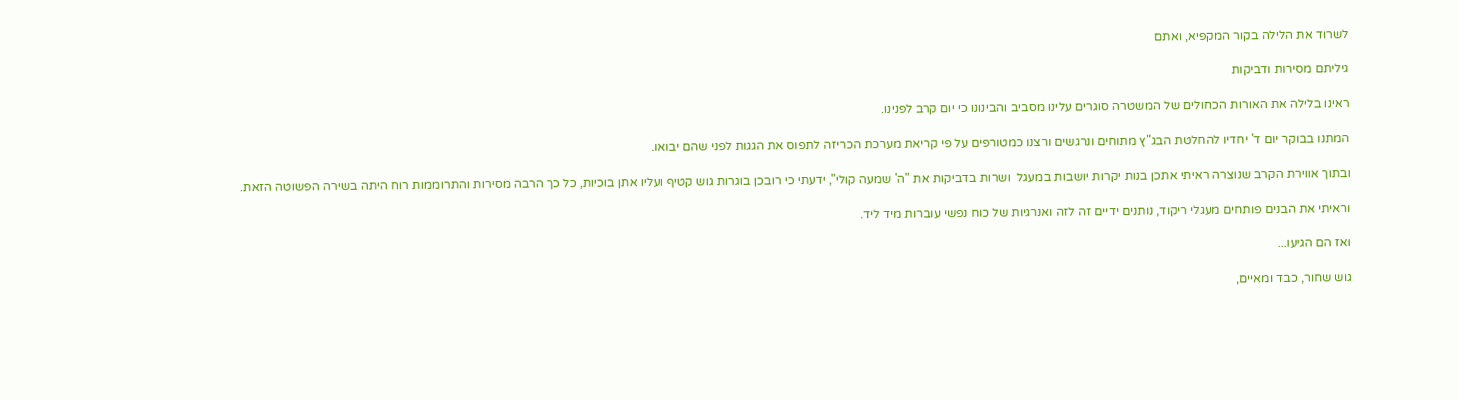לשרוד את הלילה בקור המקפיא, ואתם

גיליתם מסירות ודביקות

ראינו בלילה את האורות הכחולים של המשטרה סוגרים עלינו מסביב והבינונו כי יום קרב לפנינו.

המתנו בבוקר יום ד' יחדיו להחלטת הבג"ץ מתוחים ונרגשים ורצנו כמטורפים על פי קריאת מערכת הכריזה לתפוס את הגגות לפני שהם יבואו.

ובתוך אווירת הקרב שנוצרה ראיתי אתכן בנות יקרות יושבות במעגל  ושרות בדביקות את "ה' שמעה קולי", ידעתי כי רובכן בוגרות גוש קטיף ועליו אתן בוכיות, כל כך הרבה מסירות והתרוממות רוח היתה בשירה הפשוטה הזאת.

וראיתי את הבנים פותחים מעגלי ריקוד, נותנים ידיים זה לזה ואנרגיות של כוח נפשי עוברות מיד ליד.

ואז הם הגיעו...

גוש שחור, כבד ומאיים,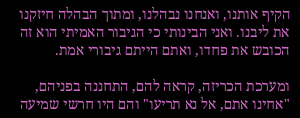הקיף אותנו, ואנחנו נבהלנו, ומתוך הבהלה חיזקנו את ליבנו. ואני הבינותי כי הגיבור האמיתי הוא זה הכובש את פחדו, ואתם הייתם גיבורי אמת.

ומערכת הכריזה, קראה להם, התחננה בפניהם, "אחינו אתם, אל נא תריעו" והם היו חרשי שמיעה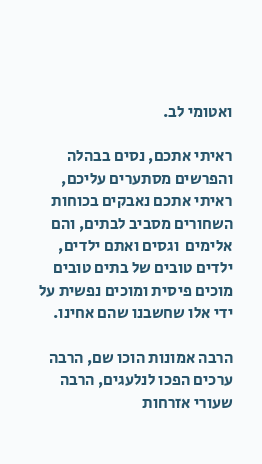ואטומי לב.

ראיתי אתכם, נסים בבהלה והפרשים מסתערים עליכם, ראיתי אתכם נאבקים בכוחות השחורים מסביב לבתים, והם אלימים  וגסים ואתם ילדים, ילדים טובים של בתים טובים מוכים פיסית ומוכים נפשית על ידי אלו שחשבנו שהם אחינו.

הרבה אמונות הוכו שם, הרבה ערכים הפכו לנלעגים, הרבה שעורי אזרחות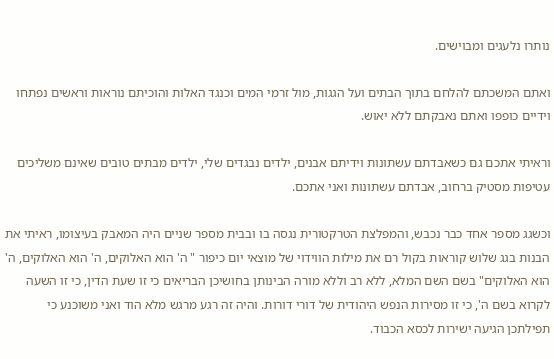נותרו נלעגים ומבוישים.

ואתם המשכתם להלחם בתוך הבתים ועל הגגות, מול זרמי המים וכנגד האלות והוכיתם נוראות וראשים נפתחו וידיים כופפו ואתם נאבקתם ללא יאוש.

וראיתי אתכם גם כשאבדתם עשתונות וידיתם אבנים, ילדים נבגדים שלי, ילדים מבתים טובים שאינם משליכים עטיפות מסטיק ברחוב, אבדתם עשתונות ואני אתכם.

וכשגג מספר אחד כבר נכבש, והמפלצת הטרקטורית נגסה בו ובבית מספר שניים היה המאבק בעיצומו, ראיתי את הבנות בגג שלוש קוראות בקול רם את מילות הווידוי של מוצאי יום כיפור " ה' הוא האלוקים, ה' הוא האלוקים, ה' הוא האלוקים" בשם השם המלא, ללא רב וללא מורה הבינותן בחושיכן הבריאים כי זו שעת הדין, כי זו השעה לקרוא בשם ה', כי זו מסירות הנפש היהודית של דורי דורות. והיה זה רגע מרגש מלא הוד ואני משוכנע כי תפילתכן הגיעה ישירות לכסא הכבוד.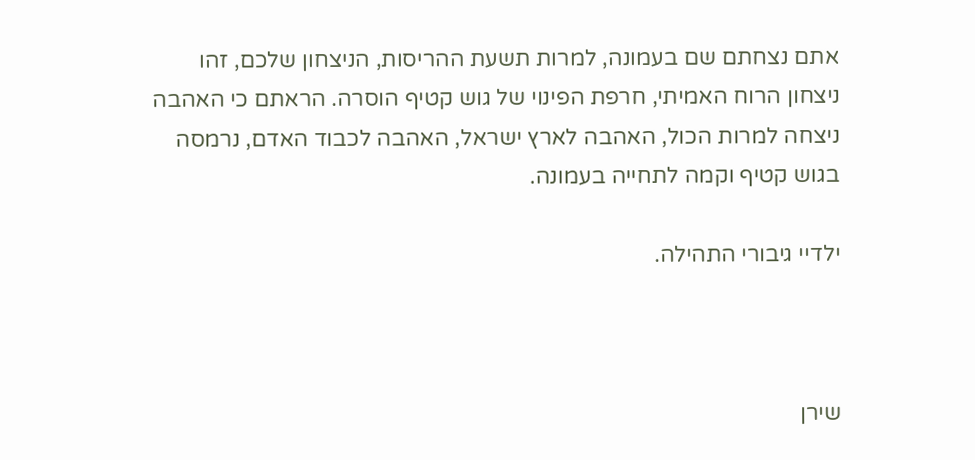אתם נצחתם שם בעמונה, למרות תשעת ההריסות, הניצחון שלכם, זהו ניצחון הרוח האמיתי, חרפת הפינוי של גוש קטיף הוסרה. הראתם כי האהבה ניצחה למרות הכול, האהבה לארץ ישראל, האהבה לכבוד האדם, נרמסה בגוש קטיף וקמה לתחייה בעמונה.

ילדיי גיבורי התהילה.



שירן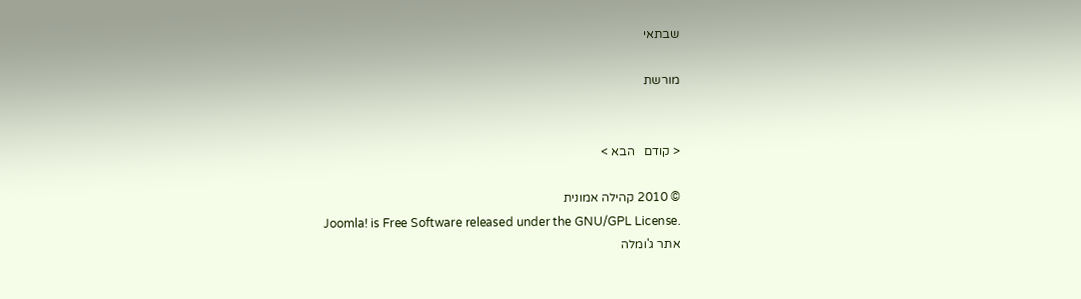שבתאי

מורשת


< קודם   הבא >

© 2010 קהילה אמונית
Joomla! is Free Software released under the GNU/GPL License.
אתר ג'ומלה